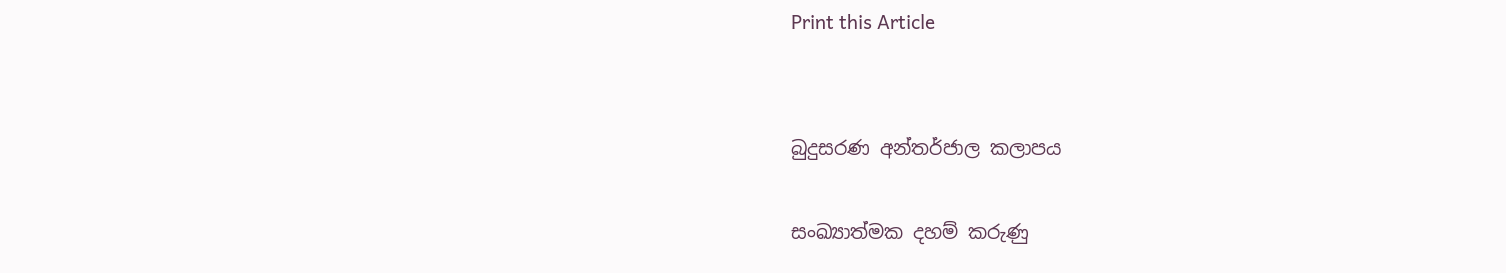Print this Article


බුදුසරණ අන්තර්ජාල කලාපය

සංඛ්‍යාත්මක දහම් කරුණු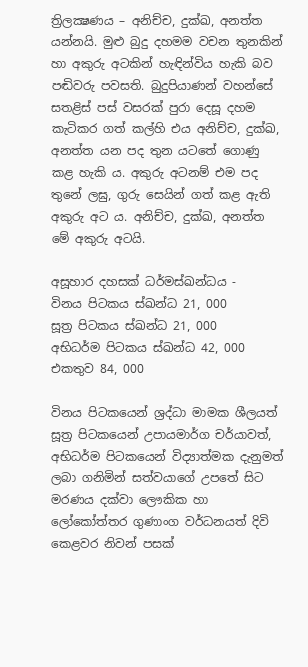ත්‍රිලක්‍ෂණය – අනිච්ච, දුක්ඛ, අනත්ත යන්නයි. මුළු බුදු දහමම වචන තුනකින් හා අකුරු අටකින් හැඳින්විය හැකි බව පඬිවරු පවසති. බුදුපියාණන් වහන්සේ සතළිස් පස් වසරක් පුරා දෙසූ දහම කැටිකර ගත් කල්හි එය අනිච්ච, දුක්ඛ, අනත්ත යන පද තුන යටතේ ගොණු කළ හැකි ය. අකුරු අටනම් එම පද තුනේ ලඝු, ගුරු සෙයින් ගත් කළ ඇති අකුරු අට ය. අනිච්ච, දුක්ඛ, අනත්ත මේ අකුරු අටයි.

අසූහාර දහසක් ධර්මස්ඛන්ධය -
විනය පිටකය ස්ඛන්ධ 21, 000
සූත්‍ර පිටකය ස්ඛන්ධ 21, 000
අභිධර්ම පිටකය ස්ඛන්ධ 42, 000
එකතුව 84, 000

විනය පිටකයෙන් ශ්‍රද්ධා මාමක ශීලයත් සූත්‍ර පිටකයෙන් උපායමාර්ග චර්යාවත්, අභිධර්ම පිටකයෙන් විද්‍යාත්මක දැනුමත් ලබා ගනිමින් සත්වයාගේ උපතේ සිට මරණය දක්වා ලෞකික හා ලෝකෝත්තර ගුණාංග වර්ධනයත් දිවි කෙළවර නිවන් පසක්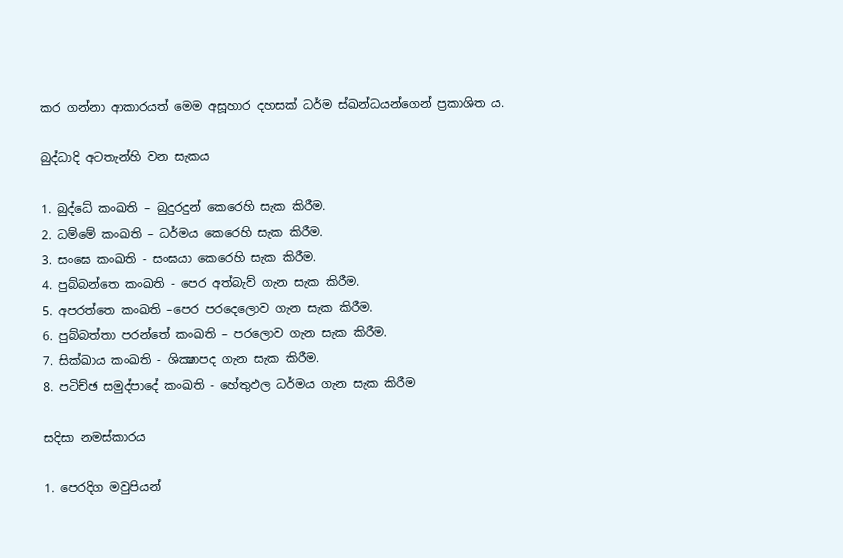කර ගන්නා ආකාරයත් මෙම අසූහාර දහසක් ධර්ම ස්ඛන්ධයන්ගෙන් ප්‍රකාශිත ය.

බුද්ධාදි අටතැන්හි වන සැකය

1. බුද්ධේ කංඛති – බුදුරදුන් කෙරෙහි සැක කිරීම.
2. ධම්මේ කංඛති – ධර්මය කෙරෙහි සැක කිරීම.
3. සංඝෙ කංඛති - සංඝයා කෙරෙහි සැක කිරීම.
4. පුබ්බන්තෙ කංඛති - පෙර අත්බැව් ගැන සැක කිරීම.
5. අපරත්තෙ කංඛති –පෙර පරදෙලොව ගැන සැක කිරීම.
6. පුබ්බත්තා පරන්තේ කංඛති – පරලොව ගැන සැක කිරීම.
7. සික්ඛාය කංඛති - ශික්‍ෂාපද ගැන සැක කිරීම.
8. පටිච්ඡ සමුද්පාදේ කංඛති - හේතුඵල ධර්මය ගැන සැක කිරීම

සදිසා නමස්කාරය

1. පෙරදිග මවුපියන්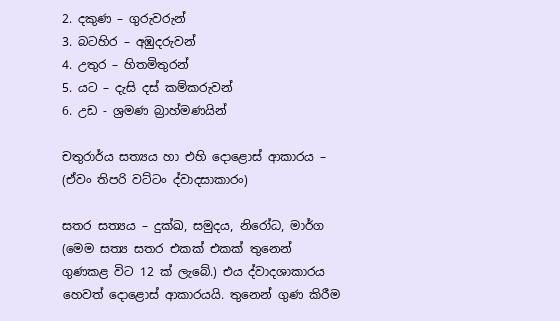2. දකුණ – ගුරුවරුන්
3. බටහිර – අඹුදරුවන්
4. උතුර – හිතමිතුරන්
5. යට – දැසි දස් කම්කරුවන්
6. උඩ - ශ්‍රමණ බ්‍රාහ්මණයින්

චතුරාර්ය සත්‍යය හා එහි දොළොස් ආකාරය – (ඒවං තිපරි වට්ටං ද්වාදසාකාරං)

සතර සත්‍යය – දුක්ඛ, සමුදය, නිරෝධ, මාර්ග (මෙම සත්‍ය සතර එකක් එකක් තුනෙන් ගුණකළ විට 12 ක් ලැබේ.) එය ද්වාදශාකාරය හෙවත් දොළොස් ආකාරයයි. තුනෙන් ගුණ කිරීම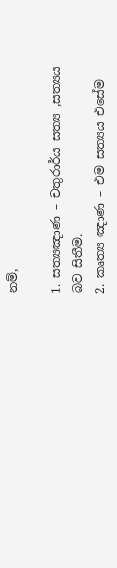නම්,

1. සත්‍යඤාණ – චතුරාර්ය සත්‍ය ,සත්‍යය බව සිතීම.
2. කෘත්‍ය ඤාණ – එම සත්‍යය එසේම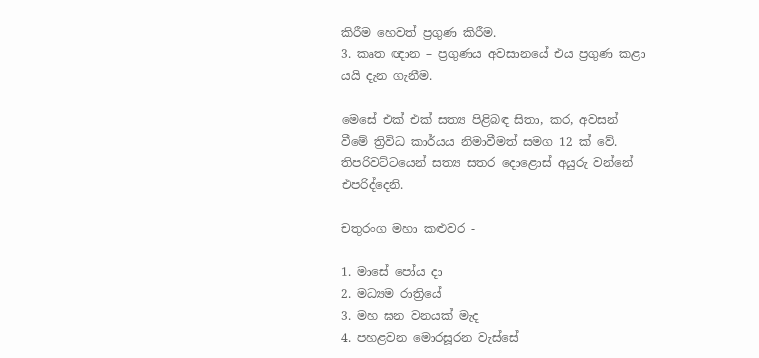කිරීම හෙවත් ප්‍රගුණ කිරීම.
3. කෘත ඥාන – ප්‍රගුණය අවසානයේ එය ප්‍රගුණ කළා යයි දැන ගැනීම.

මෙසේ එක් එක් සත්‍ය පිළිබඳ සිතා, කර, අවසන් වීමේ ත්‍රිවිධ කාර්යය නිමාවීමත් සමග 12 ක් වේ. තිපරිවට්ටයෙන් සත්‍ය සතර දොළොස් අයුරු වන්නේ එපරිද්දෙනි.

චතුරංග මහා කළුවර -

1. මාසේ පෝය දා
2. මධ්‍යම රාත්‍රියේ
3. මහ ඝන වනයක් මැද
4. පහළවන මොරසූරන වැස්සේ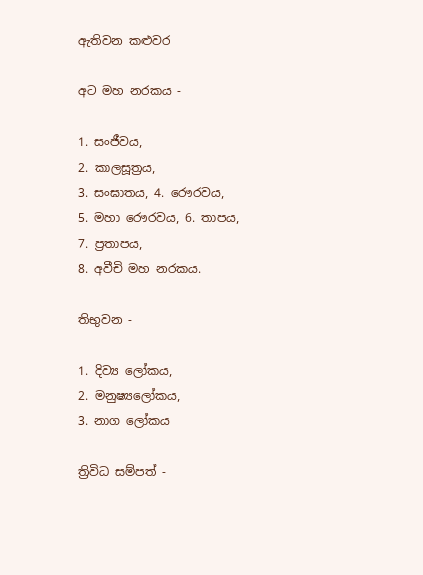ඇතිවන කළුවර

අට මහ නරකය -

1. සංජීවය,
2. කාලසූත්‍රය,
3. සංඝාතය, 4. රෞරවය,
5. මහා රෞරවය, 6. තාපය,
7. ප්‍රතාපය,
8. අවීචි මහ නරකය.

තිභුවන -

1. දිව්‍ය ලෝකය,
2. මනුෂ්‍යලෝකය,
3. නාග ලෝකය

ත්‍රිවිධ සම්පත් -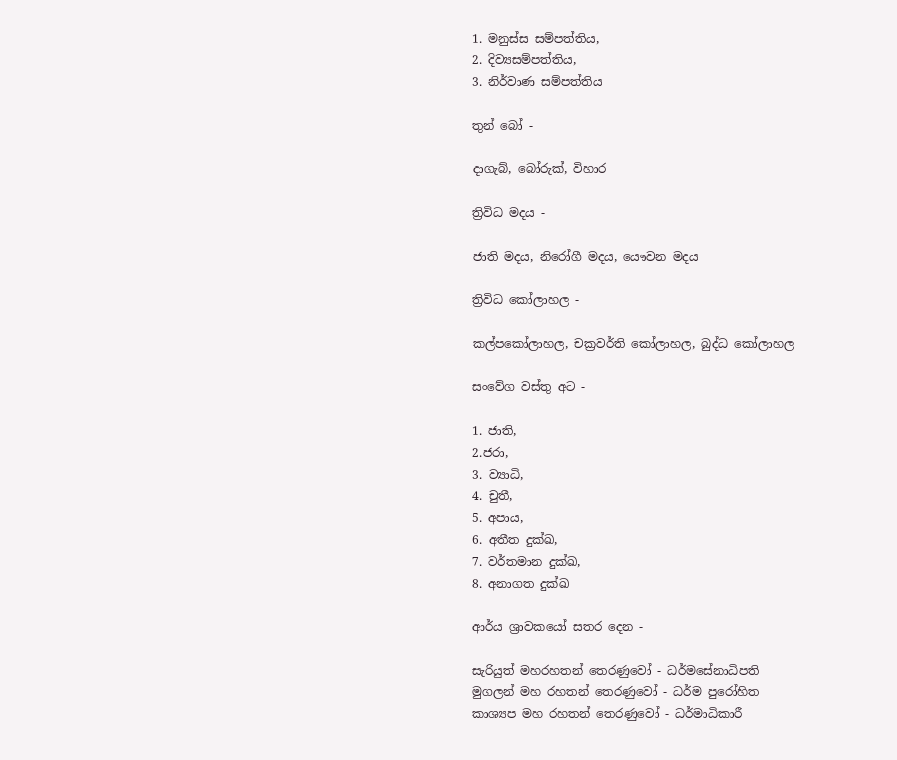1. මනුස්ස සම්පත්තිය,
2. දිව්‍යසම්පත්තිය,
3. නිර්වාණ සම්පත්තිය

තුන් බෝ -

දාගැබ්, බෝරුක්, විහාර

ත්‍රිවිධ මදය -

ජාති මදය, නිරෝගී මදය, යෞවන මදය

ත්‍රිවිධ කෝලාහල -

කල්පකෝලාහල, චක්‍රවර්ති කෝලාහල, බුද්ධ කෝලාහල

සංවේග වස්තු අට -

1. ජාති,
2.ජරා,
3. ව්‍යාධි,
4. චුතී,
5. අපාය,
6. අතීත දුක්ඛ,
7. වර්තමාන දුක්ඛ,
8. අනාගත දුක්ඛ

ආර්ය ශ්‍රාවකයෝ සතර දෙන -

සැරියුත් මහරහතන් තෙරණුවෝ - ධර්මසේනාධිපති
මුගලන් මහ රහතන් තෙරණුවෝ - ධර්ම පුරෝහිත
කාශ්‍යප මහ රහතන් තෙරණුවෝ - ධර්මාධිකාරී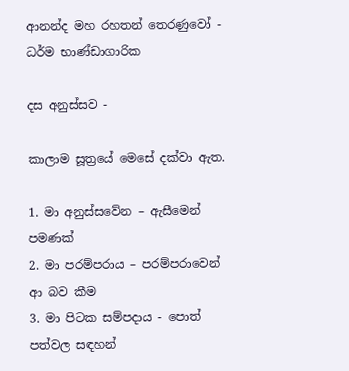ආනන්ද මහ රහතන් තෙරණුවෝ - ධර්ම භාණ්ඩාගාරික

දස අනුස්සව -

කාලාම සූත්‍රයේ මෙසේ දක්වා ඇත.

1. මා අනුස්සවේන – ඇසීමෙන් පමණක්
2. මා පරම්පරාය – පරම්පරාවෙන් ආ බව කීම
3. මා පිටක සම්පදාය - පොත් පත්වල සඳහන්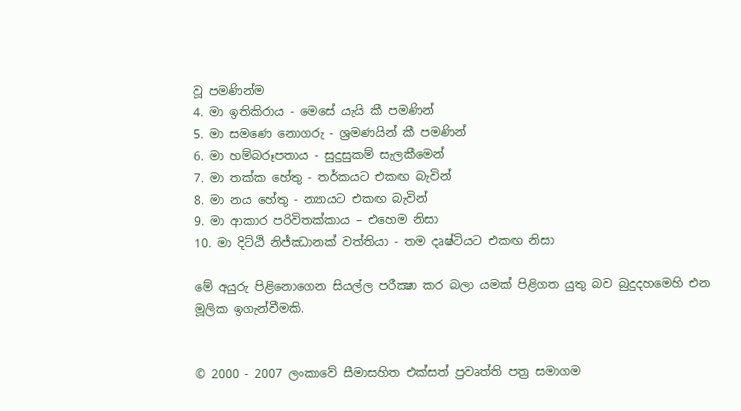වූ පමණින්ම
4. මා ඉතිකිරාය - මෙසේ යැයි කී පමණින්
5. මා සමණෙ නොගරු - ශ්‍රමණයින් කී පමණින්
6. මා හම්බරූපතාය - සුදුසුකම් සැලකීමෙන්
7. මා තක්ක හේතු - තර්කයට එකඟ බැවින්
8. මා නය හේතු - න්‍යායට එකඟ බැවින්
9. මා ආකාර පරිවිතක්කාය – එහෙම නිසා
10. මා දිට්ඨි නිජ්ඣානක් වත්තියා - තම දෘෂ්ටියට එකඟ නිසා

මේ අයුරු පිළිනොගෙන සියල්ල පරීක්‍ෂා කර බලා යමක් පිළිගත යුතු බව බුදුදහමෙහි එන මූලික ඉගැන්වීමකි.


© 2000 - 2007 ලංකාවේ සීමාසහිත එක්සත් ප්‍රවෘත්ති පත්‍ර සමාගම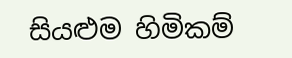සියළුම හිමිකම්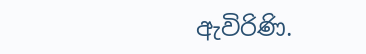ඇවිරිණි.